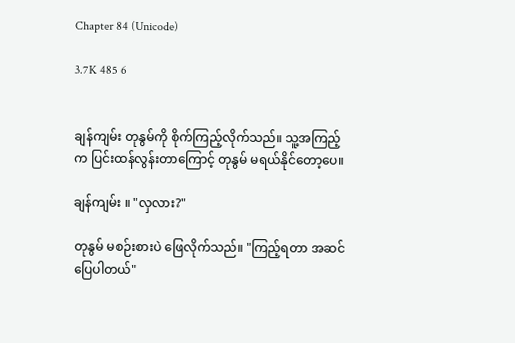Chapter 84 (Unicode)

3.7K 485 6


ချန်ကျမ်း တုနွမ်ကို စိုက်ကြည့်လိုက်သည်။ သူ့အကြည့်က ပြင်းထန်လွန်းတာကြောင့် တုနွမ် မရယ်နိုင်တော့ပေ။

ချန်ကျမ်း ။ "လှလား?"

တုနွမ် မစဉ်းစားပဲ ဖြေလိုက်သည်။ "ကြည့်ရတာ အဆင်ပြေပါတယ်"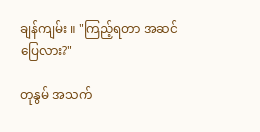ချန်ကျမ်း ။ "ကြည့်ရတာ အဆင်ပြေလား?"

တုနွမ် အသက်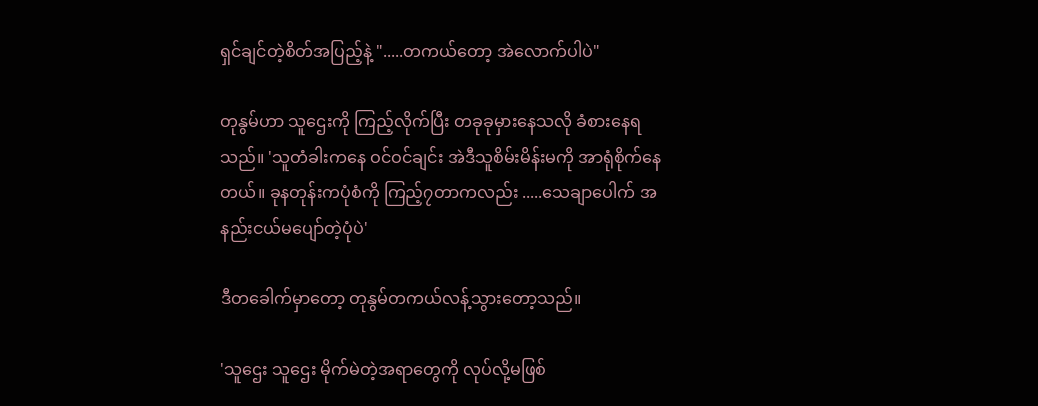ရှင်ချင်တဲ့စိတ်အပြည့်နဲ့ ".....တကယ်တော့ အဲလောက်ပါပဲ"

တုနွမ်ဟာ သူဌေးကို ကြည့်လိုက်ပြီး တခုခုမှားနေသလို ခံစားနေရသည်။ 'သူတံခါးကနေ ဝင်ဝင်ချင်း အဲဒီသူစိမ်းမိန်းမကို အာရုံစိုက်နေတယ်။ ခုနတုန်းကပုံစံကို ကြည့်၇တာကလည်း .....သေချာပေါက် အနည်းငယ်မပျော်တဲ့ပုံပဲ'

ဒီတခေါက်မှာတော့ တုနွမ်တကယ်လန့်သွားတော့သည်။

'သူဌေး သူဌေး မိုက်မဲတဲ့အရာတွေကို လုပ်လို့မဖြစ်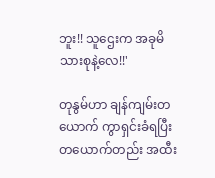ဘူး!! သူဌေးက အခုမိသားစုနဲ့လေ!!'

တုနွမ်ဟာ ချန်ကျမ်းတယောက် ကွာရှင်းခံရပြီး တယောက်တည်း အထီး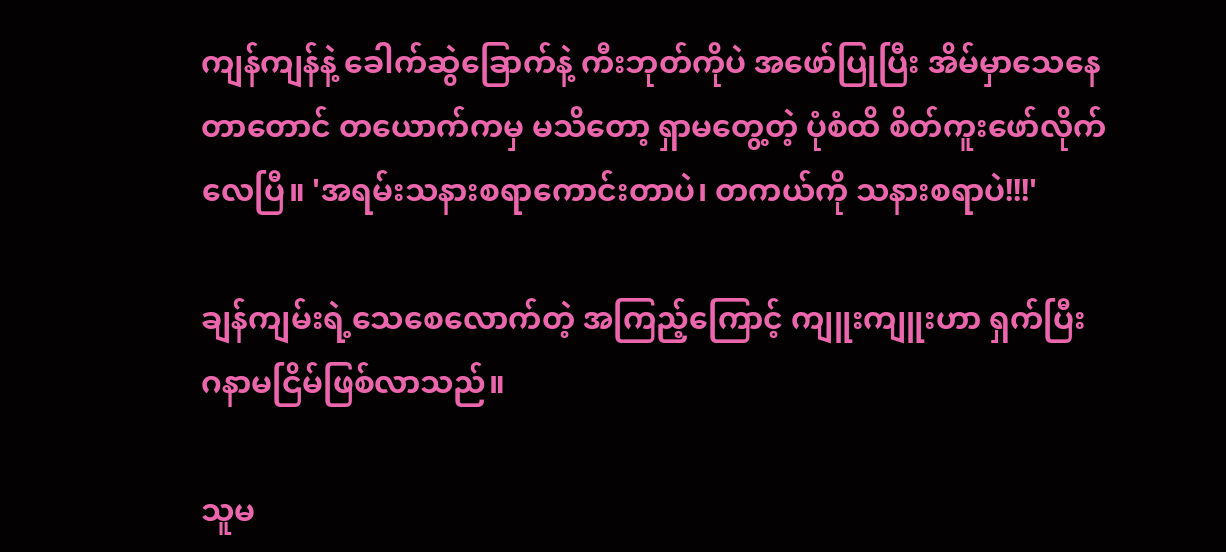ကျန်ကျန်နဲ့ ခေါက်ဆွဲခြောက်နဲ့ ကီးဘုတ်ကိုပဲ အဖော်ပြုပြီး အိမ်မှာသေနေတာတောင် တယောက်ကမှ မသိတော့ ရှာမတွေ့တဲ့ ပုံစံထိ စိတ်ကူးဖော်လိုက်လေပြီ။ 'အရမ်းသနားစရာကောင်းတာပဲ၊ တကယ်ကို သနားစရာပဲ!!!'

ချန်ကျမ်းရဲ့သေစေလောက်တဲ့ အကြည့်ကြောင့် ကျူးကျူးဟာ ရှက်ပြီး ဂနာမငြိမ်ဖြစ်လာသည်။

သူမ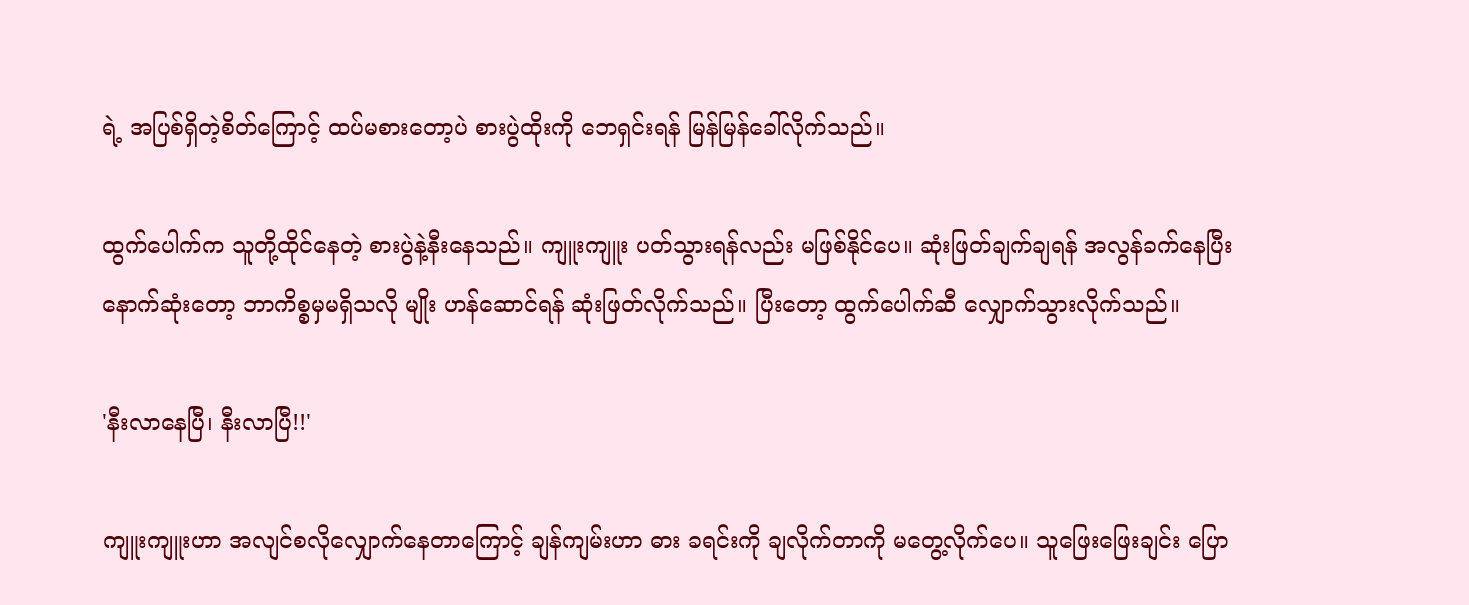ရဲ့ အပြစ်ရှိတဲ့စိတ်ကြောင့် ထပ်မစားတော့ပဲ စားပွဲထိုးကို ဘေရှင်းရန် မြန်မြန်ခေါ်လိုက်သည်။

ထွက်ပေါက်က သူတို့ထိုင်နေတဲ့ စားပွဲနဲ့နီးနေသည်။ ကျူးကျူး ပတ်သွားရန်လည်း မဖြစ်နိုင်ပေ။ ဆုံးဖြတ်ချက်ချရန် အလွန်ခက်နေပြီး နောက်ဆုံးတော့ ဘာကိစ္စမှမရှိသလို မျိုး ဟန်ဆောင်ရန် ဆုံးဖြတ်လိုက်သည်။ ပြီးတော့ ထွက်ပေါက်ဆီ လျှောက်သွားလိုက်သည်။

'နီးလာနေပြီ၊ နီးလာပြီ!!'

ကျူးကျူးဟာ အလျင်စလိုလျှောက်နေတာကြောင့် ချန်ကျမ်းဟာ ဓား ခရင်းကို ချလိုက်တာကို မတွေ့လိုက်ပေ။ သူဖြေးဖြေးချင်း ပြော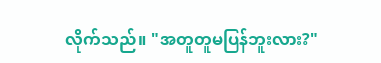လိုက်သည်။ "အတူတူမပြန်ဘူးလား?"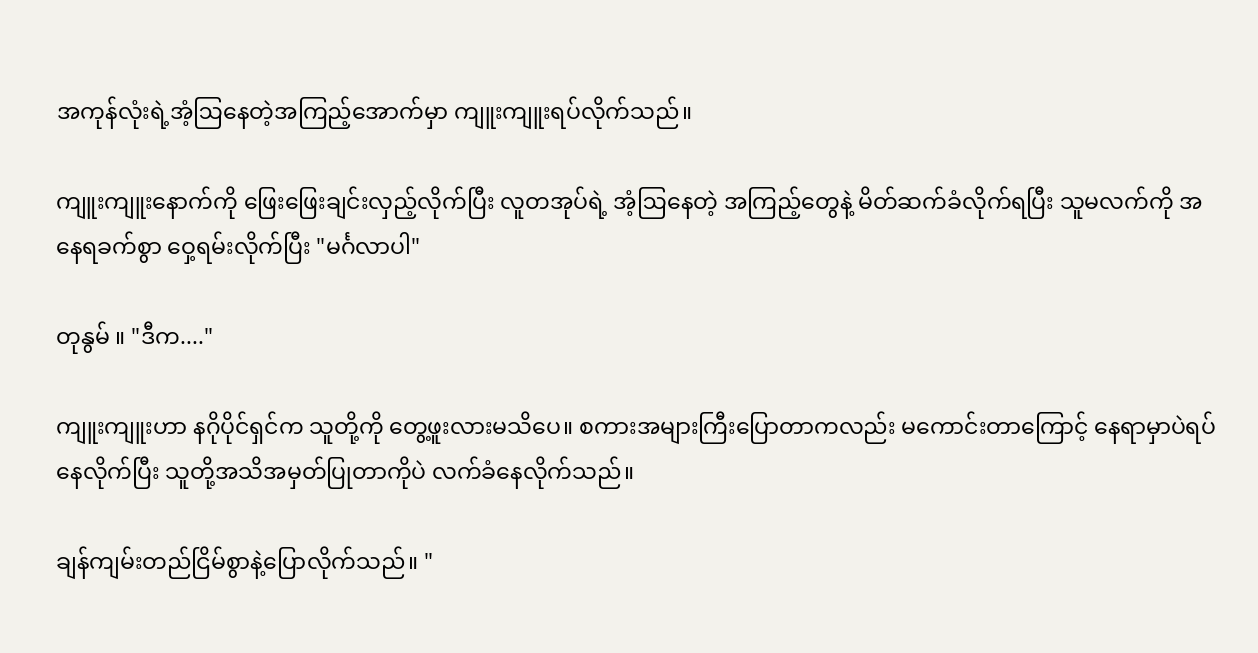အကုန်လုံးရဲ့အံ့ဩနေတဲ့အကြည့်အောက်မှာ ကျူးကျူးရပ်လိုက်သည်။

ကျူးကျူးနောက်ကို ဖြေးဖြေးချင်းလှည့်လိုက်ပြီး လူတအုပ်ရဲ့ အံ့ဩနေတဲ့ အကြည့်တွေနဲ့ မိတ်ဆက်ခံလိုက်ရပြီး သူမလက်ကို အနေရခက်စွာ ဝှေ့ရမ်းလိုက်ပြီး "မင်္ဂလာပါ"

တုနွမ် ။ "ဒီက...."

ကျူးကျူးဟာ နဂိုပိုင်ရှင်က သူတို့ကို တွေ့ဖူးလားမသိပေ။ စကားအများကြီးပြောတာကလည်း မကောင်းတာကြောင့် နေရာမှာပဲရပ်နေလိုက်ပြီး သူတို့အသိအမှတ်ပြုတာကိုပဲ လက်ခံနေလိုက်သည်။

ချန်ကျမ်းတည်ငြိမ်စွာနဲ့ပြောလိုက်သည်။ "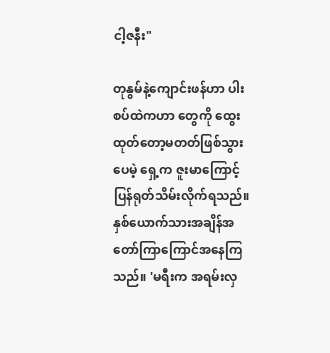ငါ့ဇနီး"

တုနွမ်နဲ့ကျောင်းဖန်ဟာ ပါးစပ်ထဲကဟာ တွေကို ထွေးထုတ်တော့မတတ်ဖြစ်သွားပေမဲ့ ရှေ့က ဇူးမာကြောင့် ပြန်ရုတ်သိမ်းလိုက်ရသည်။ နှစ်ယောက်သားအချိန်အတော်ကြာကြောင်အနေကြသည်။ 'မရီးက အရမ်းလှ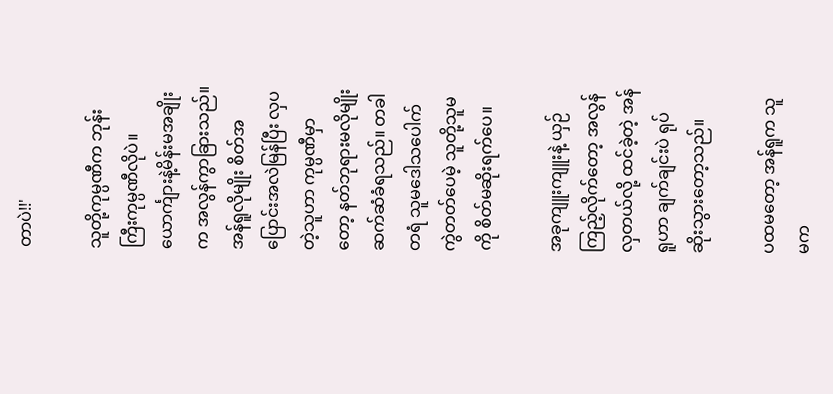တာပဲ!!'

သူတို့ကုမ္ပဏီက ဘုန်းကြီးကုမ္ပဏီလိုပဲ။ ယောင်္ကျားနဲ့မိန်းမအချိုးက အလွန်ကွာခြားသည်။ အန်ရူလိုမျိုး စိတ်အပြောင်းအလဲမြန်ပြီး လှပတဲ့သူဟာ ကုမ္ပဏီမှာတော့ နတ်ဘုရားမလိုမျိုး ဆက်ဆံခံရသည်။ တခါတရံ သူမဒေါသပေါက်ကွဲတတ်ပေမဲ့ သူတို့သူမကို စိတ်မဆိုးရက်ပေ။

အခုကျူးကျူးနဲ့ ယှဉ်ကြည့်လိုက်တော့ အလွန်လှတယ်လို့ ထင်ခဲ့တဲ့ အန်ရူဟာ ချက်ချင်းပဲ ရုပ်ဆိုးသွားတော့သည်။

ပထမတော့ အန်ရူက သူမက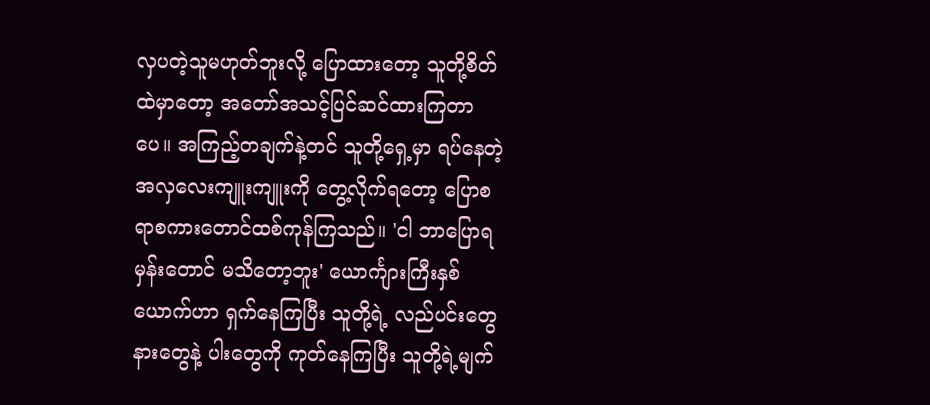လှပတဲ့သူမဟုတ်ဘူးလို့ ပြောထားတော့ သူတို့စိတ်ထဲမှာတော့ အတော်အသင့်ပြင်ဆင်ထားကြတာပေ။ အကြည့်တချက်နဲ့တင် သူတို့ရှေ့မှာ ရပ်နေတဲ့ အလှလေးကျူးကျူးကို တွေ့လိုက်ရတော့ ပြောစရာစကားတောင်ထစ်ကုန်ကြသည်။ 'ငါ ဘာပြောရမှန်းတောင် မသိတော့ဘူး' ယောင်္ကျားကြီးနှစ်ယောက်ဟာ ရှက်နေကြပြီး သူတို့ရဲ့ လည်ပင်းတွေ နားတွေနဲ့ ပါးတွေကို ကုတ်နေကြပြီး သူတို့ရဲ့မျက်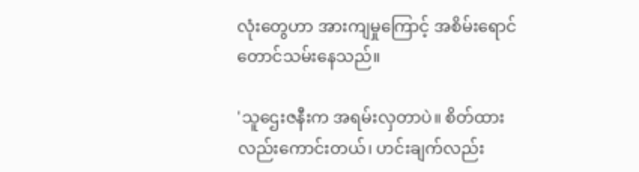လုံးတွေဟာ အားကျမှုကြောင့် အစိမ်းရောင်တောင်သမ်းနေသည်။

'သူဌေးဇနီးက အရမ်းလှတာပဲ။ စိတ်ထားလည်းကောင်းတယ်၊ ဟင်းချက်လည်း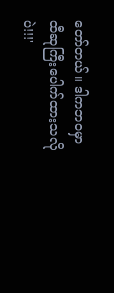တော်တယ်။ ဒါကဘဝမှာ ထီဆုကြီးပေါက်ထားသလိုပဲ!!!'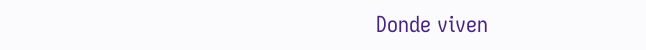Donde viven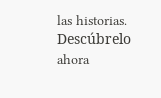las historias. Descúbrelo ahora